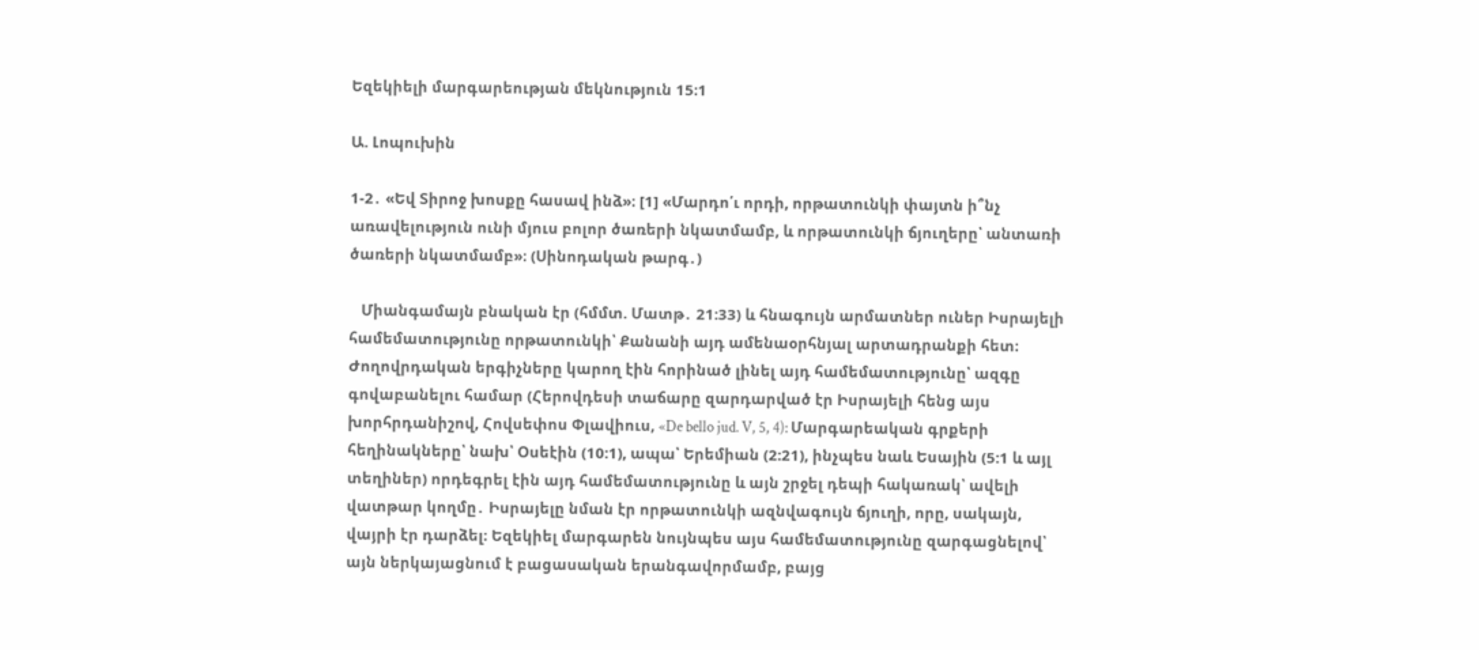Եզեկիելի մարգարեության մեկնություն 15։1

Ա. Լոպուխին

1-2․ «Եվ Տիրոջ խոսքը հասավ ինձ»։ [1] «Մարդո՛ւ որդի, որթատունկի փայտն ի՞նչ առավելություն ունի մյուս բոլոր ծառերի նկատմամբ, և որթատունկի ճյուղերը՝ անտառի ծառերի նկատմամբ»։ (Սինոդական թարգ․)

   Միանգամայն բնական էր (հմմտ. Մատթ․ 21:33) և հնագույն արմատներ ուներ Իսրայելի համեմատությունը որթատունկի՝ Քանանի այդ ամենաօրհնյալ արտադրանքի հետ։ Ժողովրդական երգիչները կարող էին հորինած լինել այդ համեմատությունը՝ ազգը գովաբանելու համար (Հերովդեսի տաճարը զարդարված էր Իսրայելի հենց այս խորհրդանիշով, Հովսեփոս Փլավիուս, «De bello jud. V, 5, 4): Մարգարեական գրքերի հեղինակները՝ նախ՝ Օսեէին (10:1), ապա՝ Երեմիան (2:21), ինչպես նաև Եսային (5:1 և այլ տեղիներ) որդեգրել էին այդ համեմատությունը և այն շրջել դեպի հակառակ՝ ավելի վատթար կողմը․ Իսրայելը նման էր որթատունկի ազնվագույն ճյուղի, որը, սակայն, վայրի էր դարձել։ Եզեկիել մարգարեն նույնպես այս համեմատությունը զարգացնելով՝ այն ներկայացնում է բացասական երանգավորմամբ, բայց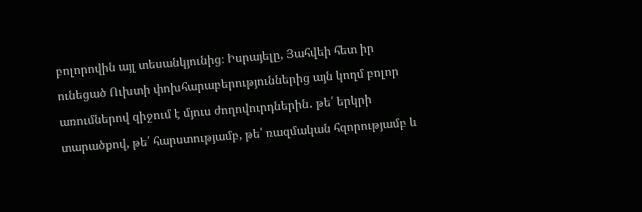բոլորովին այլ տեսանկյունից։ Իսրայելը, Յահվեի հետ իր ունեցած Ուխտի փոխհարաբերություններից այն կողմ բոլոր առումներով զիջում է մյուս ժողովուրդներին․ թե՛ երկրի տարածքով, թե՛ հարստությամբ, թե՛ ռազմական հզորությամբ և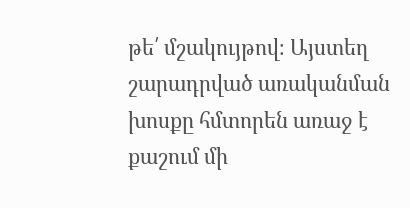թե՛ մշակույթով։ Այստեղ շարադրված առականման խոսքը հմտորեն առաջ է քաշում մի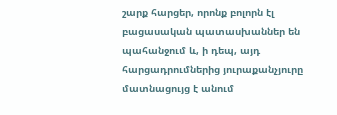շարք հարցեր, որոնք բոլորն էլ բացասական պատասխաններ են պահանջում և, ի դեպ, այդ հարցադրումներից յուրաքանչյուրը մատնացույց է անում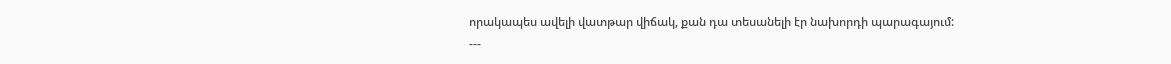որակապես ավելի վատթար վիճակ, քան դա տեսանելի էր նախորդի պարագայում:
---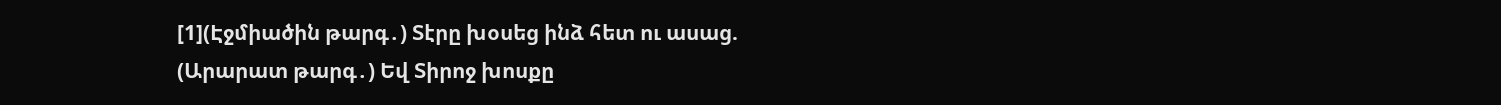[1](Էջմիածին թարգ․) Տէրը խօսեց ինձ հետ ու ասաց.
(Արարատ թարգ․) Եվ Տիրոջ խոսքը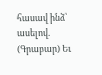հասավ ինձ՝ ասելով.
(Գրաբար) Եւ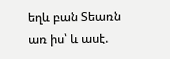եղև բան Տեառն առ իս՝ և ասէ.